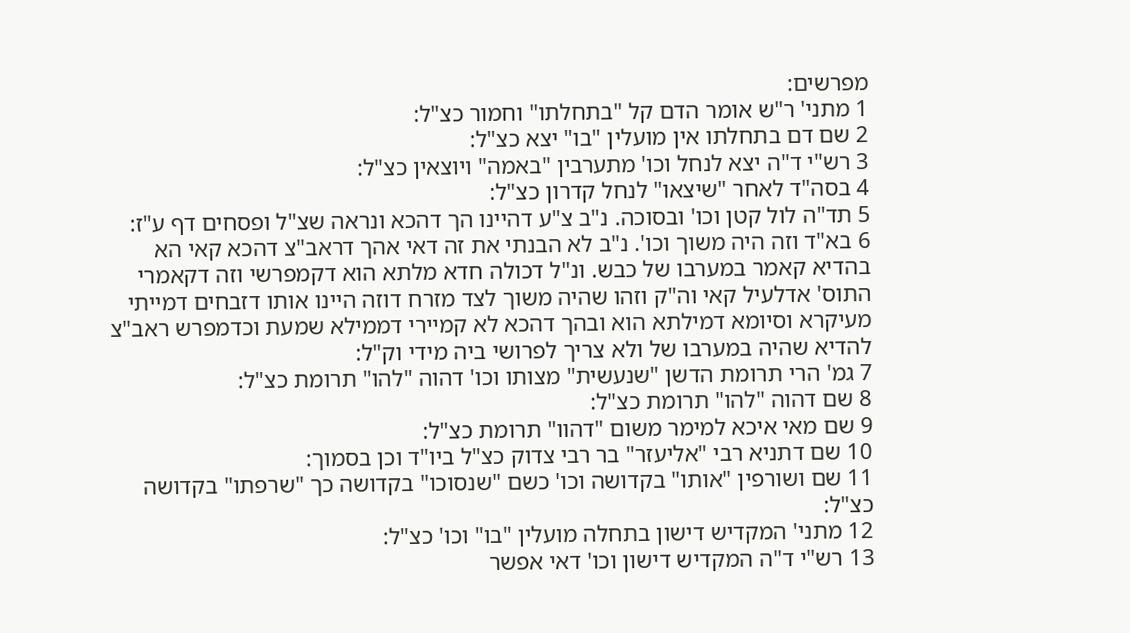מפרשים:
1 מתני' ר"ש אומר הדם קל "בתחלתו" וחמור כצ"ל:
2 שם דם בתחלתו אין מועלין "בו" יצא כצ"ל:
3 רש"י ד"ה יצא לנחל וכו' מתערבין "באמה" ויוצאין כצ"ל:
4 בסה"ד לאחר "שיצאו" לנחל קדרון כצ"ל:
5 תד"ה לול קטן וכו' ובסוכה. נ"ב צ"ע דהיינו הך דהכא ונראה שצ"ל ופסחים דף ע"ז:
6 בא"ד וזה היה משוך וכו'. נ"ב לא הבנתי את זה דאי אהך דראב"צ דהכא קאי הא בהדיא קאמר במערבו של כבש. ונ"ל דכולה חדא מלתא הוא דקמפרשי וזה דקאמרי התוס' אדלעיל קאי וה"ק וזהו שהיה משוך לצד מזרח דוזה היינו אותו דזבחים דמייתי מעיקרא וסיומא דמילתא הוא ובהך דהכא לא קמיירי דממילא שמעת וכדמפרש ראב"צ להדיא שהיה במערבו של ולא צריך לפרושי ביה מידי וק"ל:
7 גמ' הרי תרומת הדשן "שנעשית" מצותו וכו' דהוה "להו" תרומת כצ"ל:
8 שם דהוה "להו" תרומת כצ"ל:
9 שם מאי איכא למימר משום "דהוו" תרומת כצ"ל:
10 שם דתניא רבי "אליעזר" בר רבי צדוק כצ"ל ביו"ד וכן בסמוך:
11 שם ושורפין "אותו" בקדושה וכו' כשם "שנסוכו" בקדושה כך "שרפתו" בקדושה כצ"ל:
12 מתני' המקדיש דישון בתחלה מועלין "בו" וכו' כצ"ל:
13 רש"י ד"ה המקדיש דישון וכו' דאי אפשר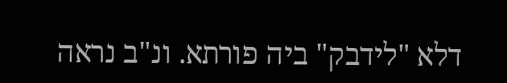דלא "לידבק" ביה פורתא. ונ"ב נראה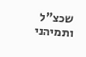שכצ"ל ותמיהני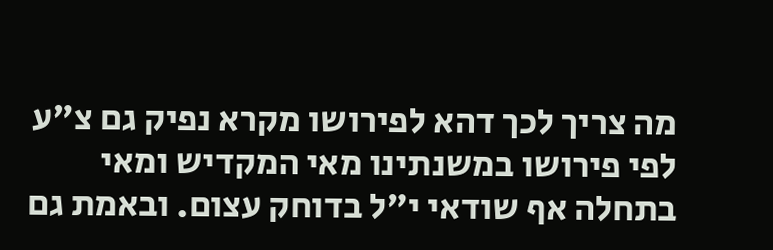מה צריך לכך דהא לפירושו מקרא נפיק גם צ"ע לפי פירושו במשנתינו מאי המקדיש ומאי בתחלה אף שודאי י"ל בדוחק עצום. ובאמת גם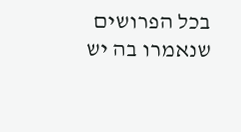בכל הפרושים שנאמרו בה יש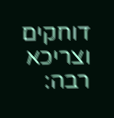דוחקים וצריכא רבה: